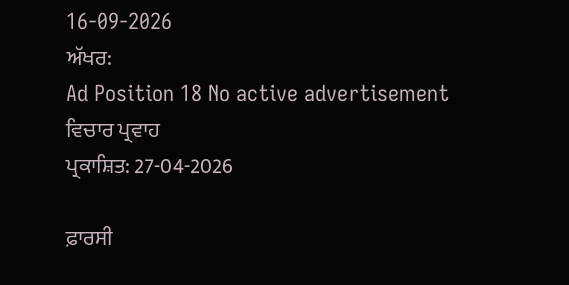16-09-2026
ਅੱਖਰ:
Ad Position 18 No active advertisement
ਵਿਚਾਰ ਪ੍ਰਵਾਹ
ਪ੍ਰਕਾਸ਼ਿਤ: 27-04-2026

ਫ਼ਾਰਸੀ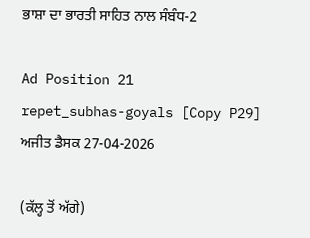ਭਾਸ਼ਾ ਦਾ ਭਾਰਤੀ ਸਾਹਿਤ ਨਾਲ ਸੰਬੰਧ-2

Ad Position 21
repet_subhas-goyals [Copy P29]
ਅਜੀਤ ਡੈਸਕ 27-04-2026

(ਕੱਲ੍ਹ ਤੋਂ ਅੱਗੇ)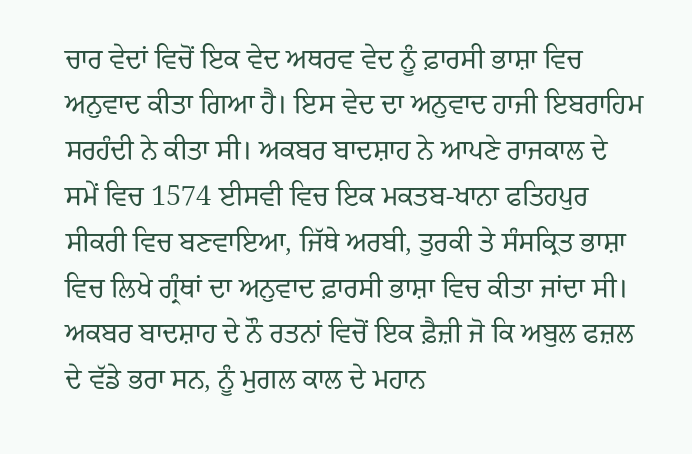ਚਾਰ ਵੇਦਾਂ ਵਿਚੋਂ ਇਕ ਵੇਦ ਅਥਰਵ ਵੇਦ ਨੂੰ ਫ਼ਾਰਸੀ ਭਾਸ਼ਾ ਵਿਚ ਅਨੁਵਾਦ ਕੀਤਾ ਗਿਆ ਹੈ। ਇਸ ਵੇਦ ਦਾ ਅਨੁਵਾਦ ਹਾਜੀ ਇਬਰਾਹਿਮ ਸਰਹੰਦੀ ਨੇ ਕੀਤਾ ਸੀ। ਅਕਬਰ ਬਾਦਸ਼ਾਹ ਨੇ ਆਪਣੇ ਰਾਜਕਾਲ ਦੇ ਸਮੇਂ ਵਿਚ 1574 ਈਸਵੀ ਵਿਚ ਇਕ ਮਕਤਬ-ਖਾਨਾ ਫਤਿਹਪੁਰ ਸੀਕਰੀ ਵਿਚ ਬਣਵਾਇਆ, ਜਿੱਥੇ ਅਰਬੀ, ਤੁਰਕੀ ਤੇ ਸੰਸਕ੍ਰਿਤ ਭਾਸ਼ਾ ਵਿਚ ਲਿਖੇ ਗ੍ਰੰਥਾਂ ਦਾ ਅਨੁਵਾਦ ਫ਼ਾਰਸੀ ਭਾਸ਼ਾ ਵਿਚ ਕੀਤਾ ਜਾਂਦਾ ਸੀ। ਅਕਬਰ ਬਾਦਸ਼ਾਹ ਦੇ ਨੌ ਰਤਨਾਂ ਵਿਚੋਂ ਇਕ ਫ਼ੈਜ਼ੀ ਜੋ ਕਿ ਅਬੁਲ ਫਜ਼ਲ ਦੇ ਵੱਡੇ ਭਰਾ ਸਨ, ਨੂੰ ਮੁਗਲ ਕਾਲ ਦੇ ਮਹਾਨ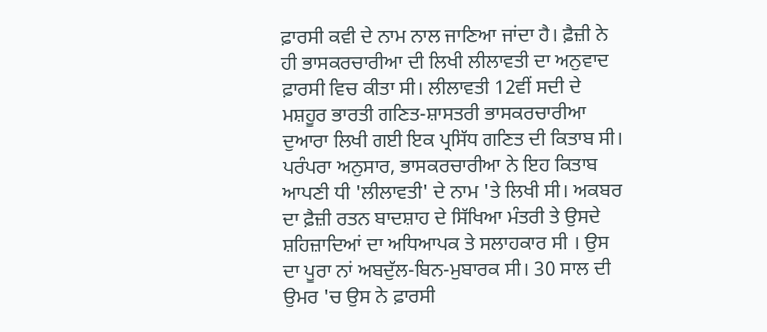ਫ਼ਾਰਸੀ ਕਵੀ ਦੇ ਨਾਮ ਨਾਲ ਜਾਣਿਆ ਜਾਂਦਾ ਹੈ। ਫ਼ੈਜ਼ੀ ਨੇ ਹੀ ਭਾਸਕਰਚਾਰੀਆ ਦੀ ਲਿਖੀ ਲੀਲਾਵਤੀ ਦਾ ਅਨੁਵਾਦ ਫ਼ਾਰਸੀ ਵਿਚ ਕੀਤਾ ਸੀ। ਲੀਲਾਵਤੀ 12ਵੀਂ ਸਦੀ ਦੇ ਮਸ਼ਹੂਰ ਭਾਰਤੀ ਗਣਿਤ-ਸ਼ਾਸਤਰੀ ਭਾਸਕਰਚਾਰੀਆ ਦੁਆਰਾ ਲਿਖੀ ਗਈ ਇਕ ਪ੍ਰਸਿੱਧ ਗਣਿਤ ਦੀ ਕਿਤਾਬ ਸੀ। ਪਰੰਪਰਾ ਅਨੁਸਾਰ, ਭਾਸਕਰਚਾਰੀਆ ਨੇ ਇਹ ਕਿਤਾਬ ਆਪਣੀ ਧੀ 'ਲੀਲਾਵਤੀ' ਦੇ ਨਾਮ 'ਤੇ ਲਿਖੀ ਸੀ। ਅਕਬਰ ਦਾ ਫ਼ੈਜ਼ੀ ਰਤਨ ਬਾਦਸ਼ਾਹ ਦੇ ਸਿੱਖਿਆ ਮੰਤਰੀ ਤੇ ਉਸਦੇ ਸ਼ਹਿਜ਼ਾਦਿਆਂ ਦਾ ਅਧਿਆਪਕ ਤੇ ਸਲਾਹਕਾਰ ਸੀ । ਉਸ ਦਾ ਪੂਰਾ ਨਾਂ ਅਬਦੁੱਲ-ਬਿਨ-ਮੁਬਾਰਕ ਸੀ। 30 ਸਾਲ ਦੀ ਉਮਰ 'ਚ ਉਸ ਨੇ ਫ਼ਾਰਸੀ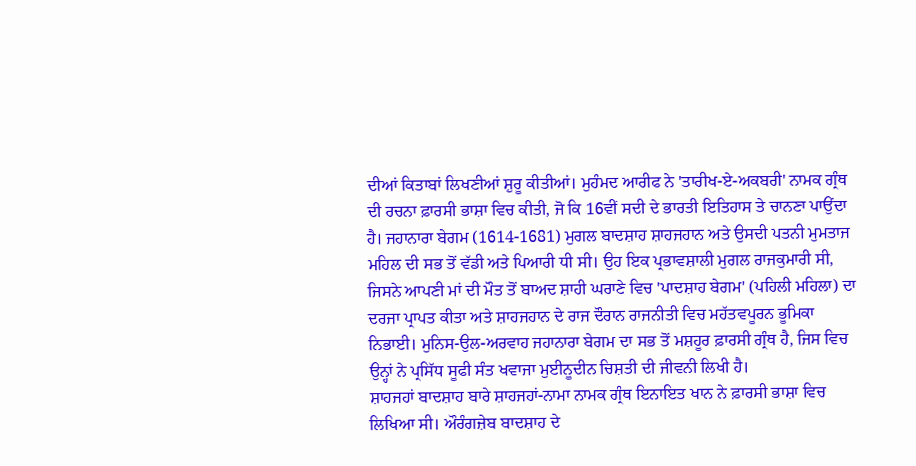ਦੀਆਂ ਕਿਤਾਬਾਂ ਲਿਖਣੀਆਂ ਸ਼ੁਰੂ ਕੀਤੀਆਂ। ਮੁਹੰਮਦ ਆਰੀਫ ਨੇ 'ਤਾਰੀਖ-ਏ-ਅਕਬਰੀ' ਨਾਮਕ ਗ੍ਰੰਥ ਦੀ ਰਚਨਾ ਫ਼ਾਰਸੀ ਭਾਸ਼ਾ ਵਿਚ ਕੀਤੀ, ਜੋ ਕਿ 16ਵੀਂ ਸਦੀ ਦੇ ਭਾਰਤੀ ਇਤਿਹਾਸ ਤੇ ਚਾਨਣਾ ਪਾਉਂਦਾ ਹੈ। ਜਹਾਨਾਰਾ ਬੇਗਮ (1614-1681) ਮੁਗਲ ਬਾਦਸ਼ਾਹ ਸ਼ਾਹਜਹਾਨ ਅਤੇ ਉਸਦੀ ਪਤਨੀ ਮੁਮਤਾਜ ਮਹਿਲ ਦੀ ਸਭ ਤੋਂ ਵੱਡੀ ਅਤੇ ਪਿਆਰੀ ਧੀ ਸੀ। ਉਹ ਇਕ ਪ੍ਰਭਾਵਸ਼ਾਲੀ ਮੁਗਲ ਰਾਜਕੁਮਾਰੀ ਸੀ, ਜਿਸਨੇ ਆਪਣੀ ਮਾਂ ਦੀ ਮੌਤ ਤੋਂ ਬਾਅਦ ਸ਼ਾਹੀ ਘਰਾਣੇ ਵਿਚ 'ਪਾਦਸ਼ਾਹ ਬੇਗਮ' (ਪਹਿਲੀ ਮਹਿਲਾ) ਦਾ ਦਰਜਾ ਪ੍ਰਾਪਤ ਕੀਤਾ ਅਤੇ ਸ਼ਾਹਜਹਾਨ ਦੇ ਰਾਜ ਦੌਰਾਨ ਰਾਜਨੀਤੀ ਵਿਚ ਮਹੱਤਵਪੂਰਨ ਭੂਮਿਕਾ ਨਿਭਾਈ। ਮੁਨਿਸ-ਉਲ-ਅਰਵਾਹ ਜਹਾਨਾਰਾ ਬੇਗਮ ਦਾ ਸਭ ਤੋਂ ਮਸ਼ਹੂਰ ਫ਼ਾਰਸੀ ਗ੍ਰੰਥ ਹੈ, ਜਿਸ ਵਿਚ ਉਨ੍ਹਾਂ ਨੇ ਪ੍ਰਸਿੱਧ ਸੂਫੀ ਸੰਤ ਖਵਾਜਾ ਮੁਈਨੂਦੀਨ ਚਿਸ਼ਤੀ ਦੀ ਜੀਵਨੀ ਲਿਖੀ ਹੈ।
ਸ਼ਾਹਜਹਾਂ ਬਾਦਸ਼ਾਹ ਬਾਰੇ ਸ਼ਾਹਜਹਾਂ-ਨਾਮਾ ਨਾਮਕ ਗ੍ਰੰਥ ਇਨਾਇਤ ਖਾਨ ਨੇ ਫ਼ਾਰਸੀ ਭਾਸ਼ਾ ਵਿਚ ਲਿਖਿਆ ਸੀ। ਔਰੰਗਜ਼ੇਬ ਬਾਦਸ਼ਾਹ ਦੇ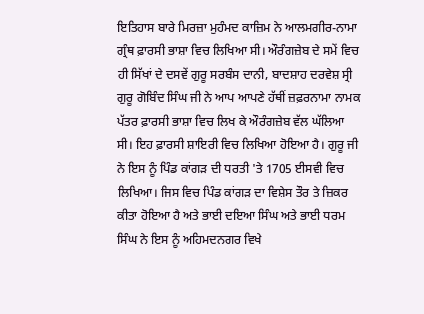ਇਤਿਹਾਸ ਬਾਰੇ ਮਿਰਜ਼ਾ ਮੁਹੰਮਦ ਕਾਜ਼ਿਮ ਨੇ ਆਲਮਗੀਰ-ਨਾਮਾ ਗ੍ਰੰਥ ਫ਼ਾਰਸੀ ਭਾਸ਼ਾ ਵਿਚ ਲਿਖਿਆ ਸੀ। ਔਰੰਗਜ਼ੇਬ ਦੇ ਸਮੇਂ ਵਿਚ ਹੀ ਸਿੱਖਾਂ ਦੇ ਦਸਵੇਂ ਗੁਰੂ ਸਰਬੰਸ ਦਾਨੀ, ਬਾਦਸ਼ਾਹ ਦਰਵੇਸ਼ ਸ੍ਰੀ ਗੁਰੂ ਗੋਬਿੰਦ ਸਿੰਘ ਜੀ ਨੇ ਆਪ ਆਪਣੇ ਹੱਥੀਂ ਜ਼ਫ਼ਰਨਾਮਾ ਨਾਮਕ ਪੱਤਰ ਫ਼ਾਰਸੀ ਭਾਸ਼ਾ ਵਿਚ ਲਿਖ ਕੇ ਔਰੰਗਜ਼ੇਬ ਵੱਲ ਘੱਲਿਆ ਸੀ। ਇਹ ਫ਼ਾਰਸੀ ਸ਼ਾਇਰੀ ਵਿਚ ਲਿਖਿਆ ਹੋਇਆ ਹੈ। ਗੁਰੂ ਜੀ ਨੇ ਇਸ ਨੂੰ ਪਿੰਡ ਕਾਂਗੜ ਦੀ ਧਰਤੀ 'ਤੇ 1705 ਈਸਵੀ ਵਿਚ ਲਿਖਿਆ। ਜਿਸ ਵਿਚ ਪਿੰਡ ਕਾਂਗੜ ਦਾ ਵਿਸ਼ੇਸ ਤੌਰ ਤੇ ਜ਼ਿਕਰ ਕੀਤਾ ਹੋਇਆ ਹੈ ਅਤੇ ਭਾਈ ਦਇਆ ਸਿੰਘ ਅਤੇ ਭਾਈ ਧਰਮ ਸਿੰਘ ਨੇ ਇਸ ਨੂੰ ਅਹਿਮਦਨਗਰ ਵਿਖੇ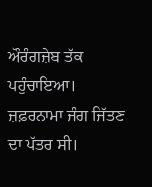ਔਰੰਗਜ਼ੇਬ ਤੱਕ ਪਹੁੰਚਾਇਆ। ਜ਼ਫ਼ਰਨਾਮਾ ਜੰਗ ਜਿੱਤਣ ਦਾ ਪੱਤਰ ਸੀ।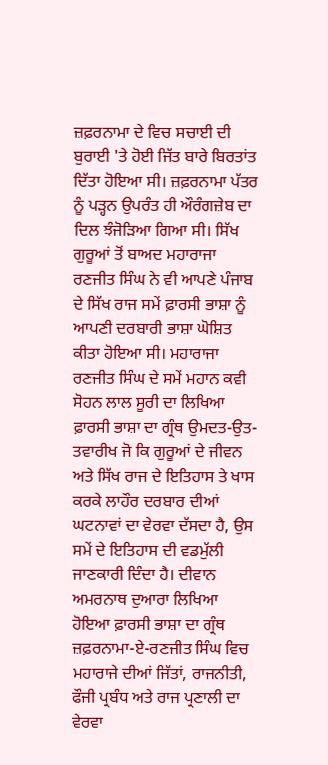ਜ਼ਫ਼ਰਨਾਮਾ ਦੇ ਵਿਚ ਸਚਾਈ ਦੀ ਬੁਰਾਈ 'ਤੇ ਹੋਈ ਜਿੱਤ ਬਾਰੇ ਬਿਰਤਾਂਤ ਦਿੱਤਾ ਹੋਇਆ ਸੀ। ਜ਼ਫ਼ਰਨਾਮਾ ਪੱਤਰ ਨੂੰ ਪੜ੍ਹਨ ਉਪਰੰਤ ਹੀ ਔਰੰਗਜ਼ੇਬ ਦਾ ਦਿਲ ਝੰਜੋੜਿਆ ਗਿਆ ਸੀ। ਸਿੱਖ ਗੁਰੂਆਂ ਤੋਂ ਬਾਅਦ ਮਹਾਰਾਜਾ ਰਣਜੀਤ ਸਿੰਘ ਨੇ ਵੀ ਆਪਣੇ ਪੰਜਾਬ ਦੇ ਸਿੱਖ ਰਾਜ ਸਮੇਂ ਫ਼ਾਰਸੀ ਭਾਸ਼ਾ ਨੂੰ ਆਪਣੀ ਦਰਬਾਰੀ ਭਾਸ਼ਾ ਘੋਸ਼ਿਤ ਕੀਤਾ ਹੋਇਆ ਸੀ। ਮਹਾਰਾਜਾ ਰਣਜੀਤ ਸਿੰਘ ਦੇ ਸਮੇਂ ਮਹਾਨ ਕਵੀ ਸੋਹਨ ਲਾਲ ਸੂਰੀ ਦਾ ਲਿਖਿਆ ਫ਼ਾਰਸੀ ਭਾਸ਼ਾ ਦਾ ਗ੍ਰੰਥ ਉਮਦਤ-ਉਤ-ਤਵਾਰੀਖ ਜੋ ਕਿ ਗੁਰੂਆਂ ਦੇ ਜੀਵਨ ਅਤੇ ਸਿੱਖ ਰਾਜ ਦੇ ਇਤਿਹਾਸ ਤੇ ਖਾਸ ਕਰਕੇ ਲਾਹੌਰ ਦਰਬਾਰ ਦੀਆਂ ਘਟਨਾਵਾਂ ਦਾ ਵੇਰਵਾ ਦੱਸਦਾ ਹੈ, ਉਸ ਸਮੇਂ ਦੇ ਇਤਿਹਾਸ ਦੀ ਵਡਮੁੱਲੀ ਜਾਣਕਾਰੀ ਦਿੰਦਾ ਹੈ। ਦੀਵਾਨ ਅਮਰਨਾਥ ਦੁਆਰਾ ਲਿਖਿਆ ਹੋਇਆ ਫ਼ਾਰਸੀ ਭਾਸ਼ਾ ਦਾ ਗ੍ਰੰਥ ਜ਼ਫ਼ਰਨਾਮਾ-ਏ-ਰਣਜੀਤ ਸਿੰਘ ਵਿਚ ਮਹਾਰਾਜੇ ਦੀਆਂ ਜਿੱਤਾਂ, ਰਾਜਨੀਤੀ, ਫੌਜੀ ਪ੍ਰਬੰਧ ਅਤੇ ਰਾਜ ਪ੍ਰਣਾਲੀ ਦਾ ਵੇਰਵਾ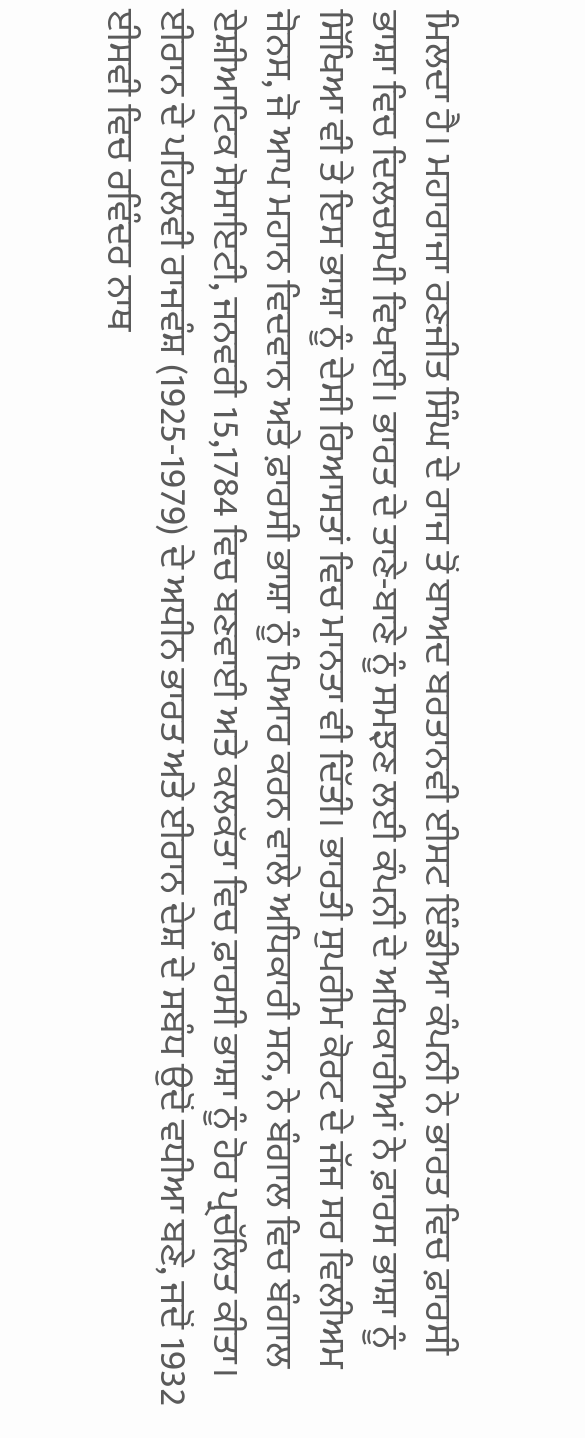ਮਿਲਦਾ ਹੈ। ਮਹਾਰਾਜਾ ਰਣਜੀਤ ਸਿੰਘ ਦੇ ਰਾਜ ਤੋਂ ਬਾਅਦ ਬਰਤਾਨਵੀ ਈਸਟ ਇੰਡੀਆ ਕੰਪਨੀ ਨੇ ਭਾਰਤ ਵਿਚ ਫ਼ਾਰਸੀ ਭਾਸ਼ਾ ਵਿਚ ਦਿਲਚਸਪੀ ਵਿਖਾਈ। ਭਾਰਤ ਦੇ ਤਾਣੇ-ਬਾਣੇ ਨੂੰ ਸਮਝਣ ਲਈ ਕੰਪਨੀ ਦੇ ਅਧਿਕਾਰੀਆਂ ਨੇ ਫ਼ਾਰਸ ਭਾਸ਼ਾ ਨੂੰ ਸਿੱਖਿਆ ਵੀ ਤੇ ਇਸ ਭਾਸ਼ਾ ਨੂੰ ਦੇਸੀ ਰਿਆਸਤਾਂ ਵਿਚ ਮਾਨਤਾ ਵੀ ਦਿੱਤੀ। ਭਾਰਤੀ ਸੁਪਰੀਮ ਕੋਰਟ ਦੇ ਜੱਜ ਸਰ ਵਿਲੀਅਮ ਜੋਨਸ, ਜੋ ਆਪ ਮਹਾਨ ਵਿਦਵਾਨ ਅਤੇ ਫ਼ਾਰਸੀ ਭਾਸ਼ਾ ਨੂੰ ਪਿਆਰ ਕਰਨ ਵਾਲੇ ਅਧਿਕਾਰੀ ਸਨ, ਨੇ ਬੰਗਾਲ ਵਿਚ ਬੰਗਾਲ ਏਸ਼ੀਆਟਿਕ ਸੋਸਾਇਟੀ, ਜਨਵਰੀ 15,1784 ਵਿਚ ਬਣਵਾਈ ਅਤੇ ਕਲਕੱਤਾ ਵਿਚ ਫ਼ਾਰਸੀ ਭਾਸ਼ਾ ਨੂੰ ਹੋਰ ਪ੍ਰਚੱਲਿਤ ਕੀਤਾ। ਈਰਾਨ ਦੇ ਪਹਿਲਵੀ ਰਾਜਵੰਸ਼ (1925-1979) ਦੇ ਅਧੀਨ ਭਾਰਤ ਅਤੇ ਈਰਾਨ ਦੇਸ਼ ਦੇ ਸਬੰਧ ਉਦੋਂ ਵਧੀਆ ਬਣੇ, ਜਦੋਂ 1932 ਈਸਵੀ ਵਿਚ ਰਵਿੰਦਰ ਨਾਥ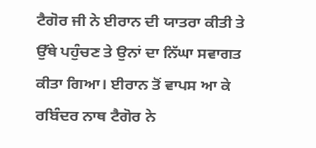ਟੈਗੋਰ ਜੀ ਨੇ ਈਰਾਨ ਦੀ ਯਾਤਰਾ ਕੀਤੀ ਤੇ ਉੱਥੇ ਪਹੁੰਚਣ ਤੇ ਉਨਾਂ ਦਾ ਨਿੱਘਾ ਸਵਾਗਤ ਕੀਤਾ ਗਿਆ। ਈਰਾਨ ਤੋਂ ਵਾਪਸ ਆ ਕੇ ਰਬਿੰਦਰ ਨਾਥ ਟੈਗੋਰ ਨੇ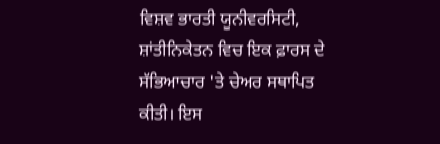ਵਿਸ਼ਵ ਭਾਰਤੀ ਯੂਨੀਵਰਸਿਟੀ, ਸ਼ਾਂਤੀਨਿਕੇਤਨ ਵਿਚ ਇਕ ਫ਼ਾਰਸ ਦੇ ਸੱਭਿਆਚਾਰ 'ਤੇ ਚੇਅਰ ਸਥਾਪਿਤ ਕੀਤੀ। ਇਸ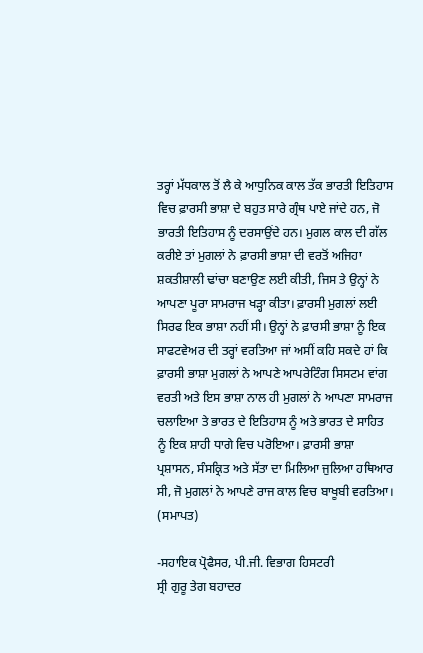ਤਰ੍ਹਾਂ ਮੱਧਕਾਲ ਤੋਂ ਲੈ ਕੇ ਆਧੁਨਿਕ ਕਾਲ ਤੱਕ ਭਾਰਤੀ ਇਤਿਹਾਸ ਵਿਚ ਫ਼ਾਰਸੀ ਭਾਸ਼ਾ ਦੇ ਬਹੁਤ ਸਾਰੇ ਗ੍ਰੰਥ ਪਾਏ ਜਾਂਦੇ ਹਨ, ਜੋ ਭਾਰਤੀ ਇਤਿਹਾਸ ਨੂੰ ਦਰਸਾਉਂਦੇ ਹਨ। ਮੁਗਲ ਕਾਲ ਦੀ ਗੱਲ ਕਰੀਏ ਤਾਂ ਮੁਗਲਾਂ ਨੇ ਫ਼ਾਰਸੀ ਭਾਸ਼ਾ ਦੀ ਵਰਤੋਂ ਅਜਿਹਾ ਸ਼ਕਤੀਸ਼ਾਲੀ ਢਾਂਚਾ ਬਣਾਉਣ ਲਈ ਕੀਤੀ, ਜਿਸ ਤੇ ਉਨ੍ਹਾਂ ਨੇ ਆਪਣਾ ਪੂਰਾ ਸਾਮਰਾਜ ਖੜ੍ਹਾ ਕੀਤਾ। ਫ਼ਾਰਸੀ ਮੁਗਲਾਂ ਲਈ ਸਿਰਫ ਇਕ ਭਾਸ਼ਾ ਨਹੀਂ ਸੀ। ਉਨ੍ਹਾਂ ਨੇ ਫ਼ਾਰਸੀ ਭਾਸ਼ਾ ਨੂੰ ਇਕ ਸਾਫਟਵੇਅਰ ਦੀ ਤਰ੍ਹਾਂ ਵਰਤਿਆ ਜਾਂ ਅਸੀਂ ਕਹਿ ਸਕਦੇ ਹਾਂ ਕਿ ਫ਼ਾਰਸੀ ਭਾਸ਼ਾ ਮੁਗਲਾਂ ਨੇ ਆਪਣੇ ਆਪਰੇਟਿੰਗ ਸਿਸਟਮ ਵਾਂਗ ਵਰਤੀ ਅਤੇ ਇਸ ਭਾਸ਼ਾ ਨਾਲ ਹੀ ਮੁਗਲਾਂ ਨੇ ਆਪਣਾ ਸਾਮਰਾਜ ਚਲਾਇਆ ਤੇ ਭਾਰਤ ਦੇ ਇਤਿਹਾਸ ਨੂੰ ਅਤੇ ਭਾਰਤ ਦੇ ਸਾਹਿਤ ਨੂੰ ਇਕ ਸ਼ਾਹੀ ਧਾਗੇ ਵਿਚ ਪਰੋਇਆ। ਫ਼ਾਰਸੀ ਭਾਸ਼ਾ ਪ੍ਰਸ਼ਾਸਨ, ਸੰਸਕ੍ਰਿਤ ਅਤੇ ਸੱਤਾ ਦਾ ਮਿਲਿਆ ਜੁਲਿਆ ਹਥਿਆਰ ਸੀ, ਜੋ ਮੁਗਲਾਂ ਨੇ ਆਪਣੇ ਰਾਜ ਕਾਲ ਵਿਚ ਬਾਖੂਬੀ ਵਰਤਿਆ। (ਸਮਾਪਤ)

-ਸਹਾਇਕ ਪ੍ਰੋਫੈਸਰ, ਪੀ.ਜੀ. ਵਿਭਾਗ ਹਿਸਟਰੀ
ਸ੍ਰੀ ਗੁਰੂ ਤੇਗ ਬਹਾਦਰ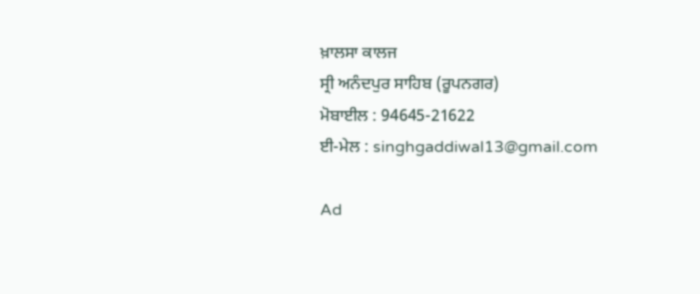ਖ਼ਾਲਸਾ ਕਾਲਜ
ਸ੍ਰੀ ਅਨੰਦਪੁਰ ਸਾਹਿਬ (ਰੂਪਨਗਰ)
ਮੋਬਾਈਲ : 94645-21622
ਈ-ਮੇਲ : singhgaddiwal13@gmail.com

Ad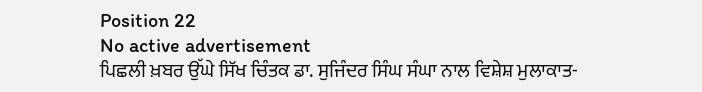Position 22
No active advertisement
ਪਿਛਲੀ ਖ਼ਬਰ ਉੱਘੇ ਸਿੱਖ ਚਿੰਤਕ ਡਾ. ਸੁਜਿੰਦਰ ਸਿੰਘ ਸੰਘਾ ਨਾਲ ਵਿਸ਼ੇਸ਼ ਮੁਲਾਕਾਤ-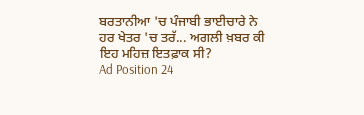ਬਰਤਾਨੀਆ 'ਚ ਪੰਜਾਬੀ ਭਾਈਚਾਰੇ ਨੇ ਹਰ ਖੇਤਰ 'ਚ ਤਰੱ... ਅਗਲੀ ਖ਼ਬਰ ਕੀ ਇਹ ਮਹਿਜ਼ ਇਤਫ਼ਾਕ ਸੀ?
Ad Position 24